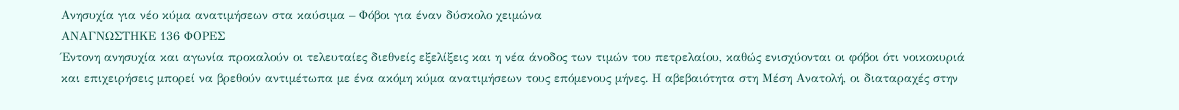Ανησυχία για νέο κύμα ανατιμήσεων στα καύσιμα – Φόβοι για έναν δύσκολο χειμώνα
ΑΝΑΓΝΩΣΤΗΚΕ 136 ΦΟΡΕΣ
Έντονη ανησυχία και αγωνία προκαλούν οι τελευταίες διεθνείς εξελίξεις και η νέα άνοδος των τιμών του πετρελαίου, καθώς ενισχύονται οι φόβοι ότι νοικοκυριά και επιχειρήσεις μπορεί να βρεθούν αντιμέτωπα με ένα ακόμη κύμα ανατιμήσεων τους επόμενους μήνες. Η αβεβαιότητα στη Μέση Ανατολή, οι διαταραχές στην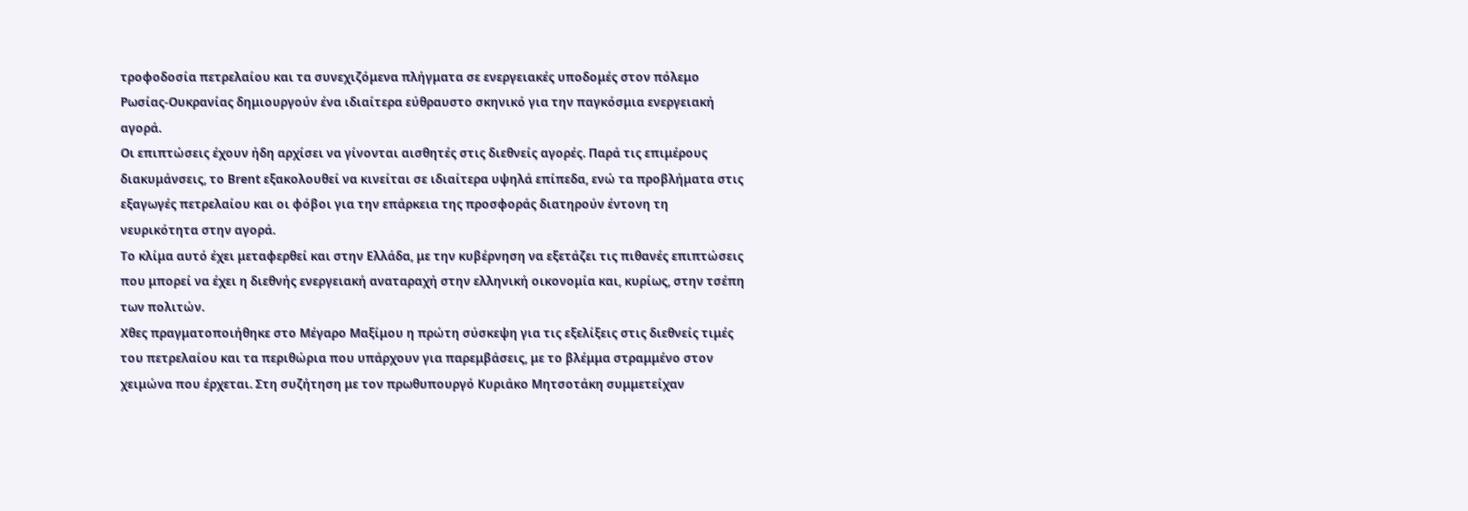τροφοδοσία πετρελαίου και τα συνεχιζόμενα πλήγματα σε ενεργειακές υποδομές στον πόλεμο Ρωσίας-Ουκρανίας δημιουργούν ένα ιδιαίτερα εύθραυστο σκηνικό για την παγκόσμια ενεργειακή αγορά.
Οι επιπτώσεις έχουν ήδη αρχίσει να γίνονται αισθητές στις διεθνείς αγορές. Παρά τις επιμέρους διακυμάνσεις, το Brent εξακολουθεί να κινείται σε ιδιαίτερα υψηλά επίπεδα, ενώ τα προβλήματα στις εξαγωγές πετρελαίου και οι φόβοι για την επάρκεια της προσφοράς διατηρούν έντονη τη νευρικότητα στην αγορά.
Το κλίμα αυτό έχει μεταφερθεί και στην Ελλάδα, με την κυβέρνηση να εξετάζει τις πιθανές επιπτώσεις που μπορεί να έχει η διεθνής ενεργειακή αναταραχή στην ελληνική οικονομία και, κυρίως, στην τσέπη των πολιτών.
Χθες πραγματοποιήθηκε στο Μέγαρο Μαξίμου η πρώτη σύσκεψη για τις εξελίξεις στις διεθνείς τιμές του πετρελαίου και τα περιθώρια που υπάρχουν για παρεμβάσεις, με το βλέμμα στραμμένο στον χειμώνα που έρχεται. Στη συζήτηση με τον πρωθυπουργό Κυριάκο Μητσοτάκη συμμετείχαν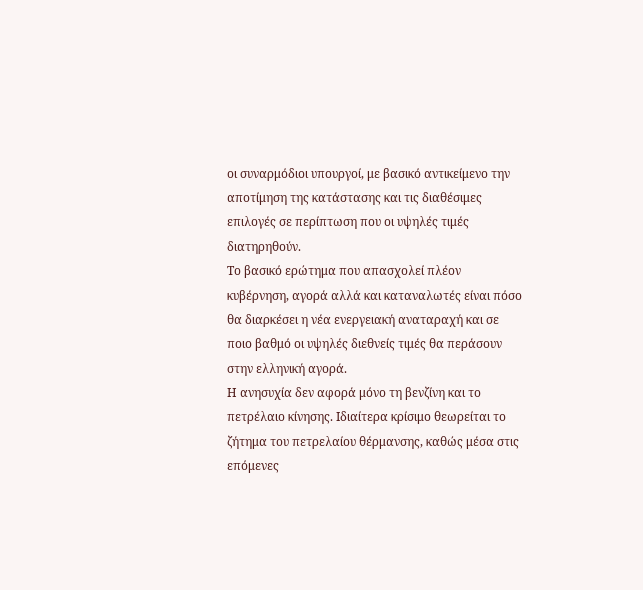οι συναρμόδιοι υπουργοί, με βασικό αντικείμενο την αποτίμηση της κατάστασης και τις διαθέσιμες επιλογές σε περίπτωση που οι υψηλές τιμές διατηρηθούν.
Το βασικό ερώτημα που απασχολεί πλέον κυβέρνηση, αγορά αλλά και καταναλωτές είναι πόσο θα διαρκέσει η νέα ενεργειακή αναταραχή και σε ποιο βαθμό οι υψηλές διεθνείς τιμές θα περάσουν στην ελληνική αγορά.
Η ανησυχία δεν αφορά μόνο τη βενζίνη και το πετρέλαιο κίνησης. Ιδιαίτερα κρίσιμο θεωρείται το ζήτημα του πετρελαίου θέρμανσης, καθώς μέσα στις επόμενες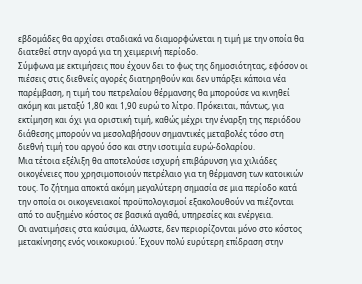εβδομάδες θα αρχίσει σταδιακά να διαμορφώνεται η τιμή με την οποία θα διατεθεί στην αγορά για τη χειμερινή περίοδο.
Σύμφωνα με εκτιμήσεις που έχουν δει το φως της δημοσιότητας, εφόσον οι πιέσεις στις διεθνείς αγορές διατηρηθούν και δεν υπάρξει κάποια νέα παρέμβαση, η τιμή του πετρελαίου θέρμανσης θα μπορούσε να κινηθεί ακόμη και μεταξύ 1,80 και 1,90 ευρώ το λίτρο. Πρόκειται, πάντως, για εκτίμηση και όχι για οριστική τιμή, καθώς μέχρι την έναρξη της περιόδου διάθεσης μπορούν να μεσολαβήσουν σημαντικές μεταβολές τόσο στη διεθνή τιμή του αργού όσο και στην ισοτιμία ευρώ-δολαρίου.
Μια τέτοια εξέλιξη θα αποτελούσε ισχυρή επιβάρυνση για χιλιάδες οικογένειες που χρησιμοποιούν πετρέλαιο για τη θέρμανση των κατοικιών τους. Το ζήτημα αποκτά ακόμη μεγαλύτερη σημασία σε μια περίοδο κατά την οποία οι οικογενειακοί προϋπολογισμοί εξακολουθούν να πιέζονται από το αυξημένο κόστος σε βασικά αγαθά, υπηρεσίες και ενέργεια.
Οι ανατιμήσεις στα καύσιμα, άλλωστε, δεν περιορίζονται μόνο στο κόστος μετακίνησης ενός νοικοκυριού. Έχουν πολύ ευρύτερη επίδραση στην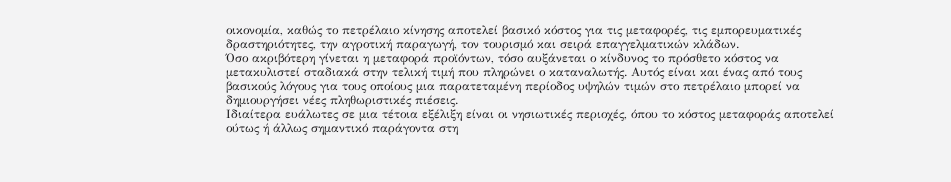οικονομία, καθώς το πετρέλαιο κίνησης αποτελεί βασικό κόστος για τις μεταφορές, τις εμπορευματικές δραστηριότητες, την αγροτική παραγωγή, τον τουρισμό και σειρά επαγγελματικών κλάδων.
Όσο ακριβότερη γίνεται η μεταφορά προϊόντων, τόσο αυξάνεται ο κίνδυνος το πρόσθετο κόστος να μετακυλιστεί σταδιακά στην τελική τιμή που πληρώνει ο καταναλωτής. Αυτός είναι και ένας από τους βασικούς λόγους για τους οποίους μια παρατεταμένη περίοδος υψηλών τιμών στο πετρέλαιο μπορεί να δημιουργήσει νέες πληθωριστικές πιέσεις.
Ιδιαίτερα ευάλωτες σε μια τέτοια εξέλιξη είναι οι νησιωτικές περιοχές, όπου το κόστος μεταφοράς αποτελεί ούτως ή άλλως σημαντικό παράγοντα στη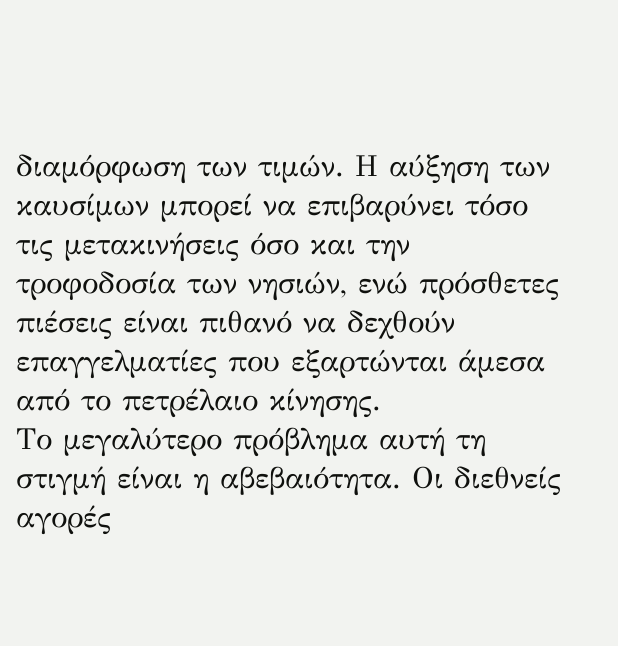διαμόρφωση των τιμών. Η αύξηση των καυσίμων μπορεί να επιβαρύνει τόσο τις μετακινήσεις όσο και την τροφοδοσία των νησιών, ενώ πρόσθετες πιέσεις είναι πιθανό να δεχθούν επαγγελματίες που εξαρτώνται άμεσα από το πετρέλαιο κίνησης.
Το μεγαλύτερο πρόβλημα αυτή τη στιγμή είναι η αβεβαιότητα. Οι διεθνείς αγορές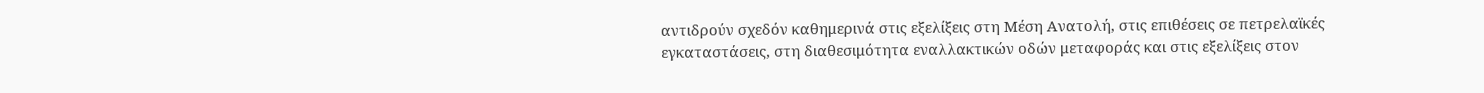αντιδρούν σχεδόν καθημερινά στις εξελίξεις στη Μέση Ανατολή, στις επιθέσεις σε πετρελαϊκές εγκαταστάσεις, στη διαθεσιμότητα εναλλακτικών οδών μεταφοράς και στις εξελίξεις στον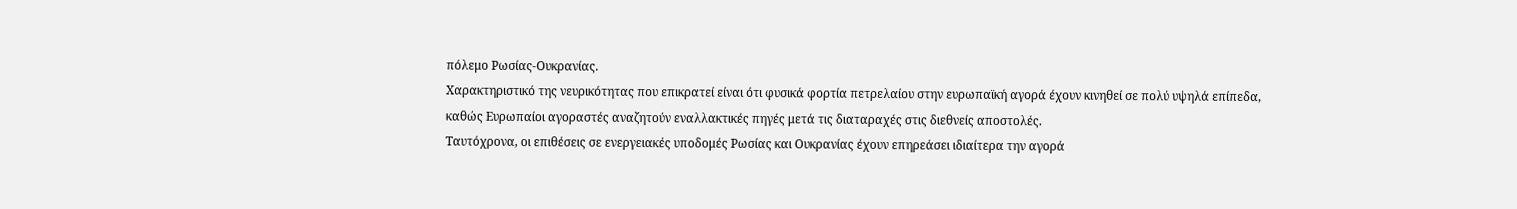πόλεμο Ρωσίας-Ουκρανίας.
Χαρακτηριστικό της νευρικότητας που επικρατεί είναι ότι φυσικά φορτία πετρελαίου στην ευρωπαϊκή αγορά έχουν κινηθεί σε πολύ υψηλά επίπεδα, καθώς Ευρωπαίοι αγοραστές αναζητούν εναλλακτικές πηγές μετά τις διαταραχές στις διεθνείς αποστολές.
Ταυτόχρονα, οι επιθέσεις σε ενεργειακές υποδομές Ρωσίας και Ουκρανίας έχουν επηρεάσει ιδιαίτερα την αγορά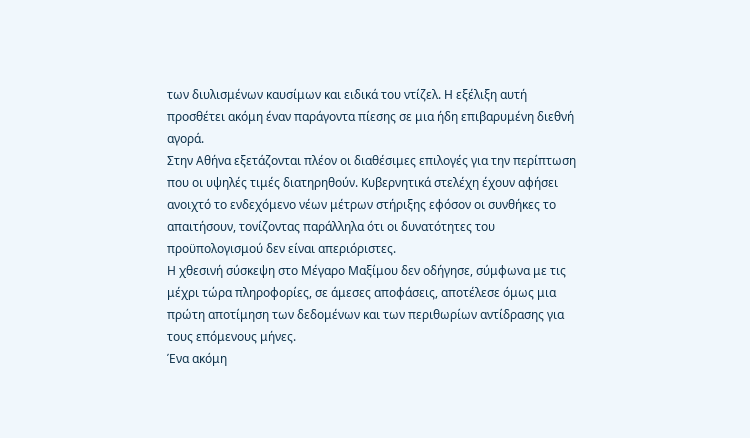των διυλισμένων καυσίμων και ειδικά του ντίζελ. Η εξέλιξη αυτή προσθέτει ακόμη έναν παράγοντα πίεσης σε μια ήδη επιβαρυμένη διεθνή αγορά.
Στην Αθήνα εξετάζονται πλέον οι διαθέσιμες επιλογές για την περίπτωση που οι υψηλές τιμές διατηρηθούν. Κυβερνητικά στελέχη έχουν αφήσει ανοιχτό το ενδεχόμενο νέων μέτρων στήριξης εφόσον οι συνθήκες το απαιτήσουν, τονίζοντας παράλληλα ότι οι δυνατότητες του προϋπολογισμού δεν είναι απεριόριστες.
Η χθεσινή σύσκεψη στο Μέγαρο Μαξίμου δεν οδήγησε, σύμφωνα με τις μέχρι τώρα πληροφορίες, σε άμεσες αποφάσεις, αποτέλεσε όμως μια πρώτη αποτίμηση των δεδομένων και των περιθωρίων αντίδρασης για τους επόμενους μήνες.
Ένα ακόμη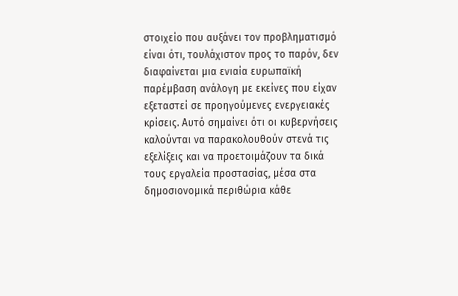στοιχείο που αυξάνει τον προβληματισμό είναι ότι, τουλάχιστον προς το παρόν, δεν διαφαίνεται μια ενιαία ευρωπαϊκή παρέμβαση ανάλογη με εκείνες που είχαν εξεταστεί σε προηγούμενες ενεργειακές κρίσεις. Αυτό σημαίνει ότι οι κυβερνήσεις καλούνται να παρακολουθούν στενά τις εξελίξεις και να προετοιμάζουν τα δικά τους εργαλεία προστασίας, μέσα στα δημοσιονομικά περιθώρια κάθε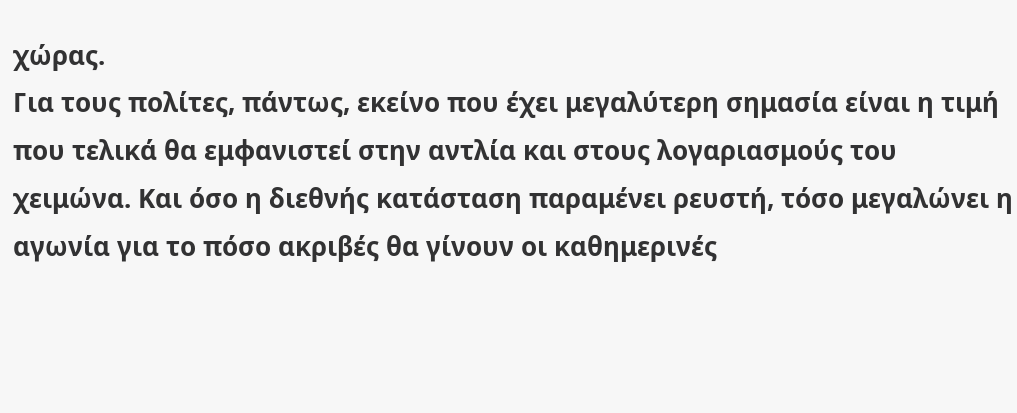χώρας.
Για τους πολίτες, πάντως, εκείνο που έχει μεγαλύτερη σημασία είναι η τιμή που τελικά θα εμφανιστεί στην αντλία και στους λογαριασμούς του χειμώνα. Και όσο η διεθνής κατάσταση παραμένει ρευστή, τόσο μεγαλώνει η αγωνία για το πόσο ακριβές θα γίνουν οι καθημερινές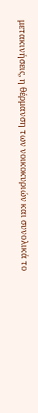μετακινήσεις, η θέρμανση των νοικοκυριών και συνολικά το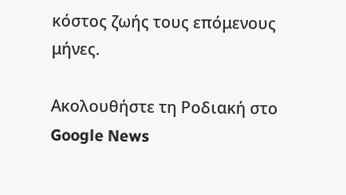κόστος ζωής τους επόμενους μήνες.

Ακολουθήστε τη Ροδιακή στο Google News